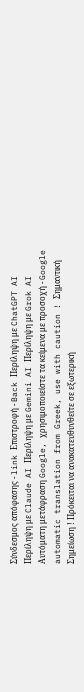Σύνδεσμος απόφασης - link Επιστροφή - Back Περίληψη με ChatGPT AI Περίληψη με Claude AI Περίληψη με Gemini AI Περίληψη με Grok AI Αυτόματη μετάφραση Google, χρησιμοποιείστε τα κείμενα με προσοχή - Google automatic translation from Greek, use with caution ! Σημαντική Σημείωση ! Πρόκειται να ανακατευθυνθείτε σε εξωτερική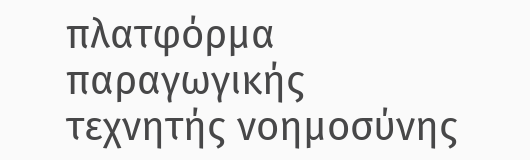πλατφόρμα παραγωγικής τεχνητής νοημοσύνης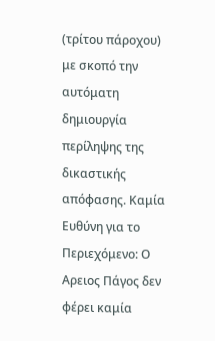(τρίτου πάροχου) με σκοπό την αυτόματη δημιουργία περίληψης της δικαστικής απόφασης. Καμία Ευθύνη για το Περιεχόμενο: Ο Αρειος Πάγος δεν φέρει καμία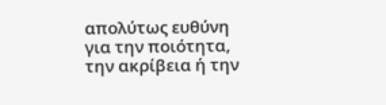απολύτως ευθύνη για την ποιότητα, την ακρίβεια ή την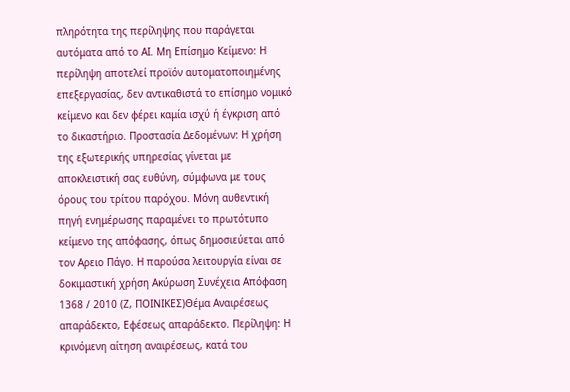πληρότητα της περίληψης που παράγεται αυτόματα από το AI. Μη Επίσημο Κείμενο: Η περίληψη αποτελεί προϊόν αυτοματοποιημένης επεξεργασίας, δεν αντικαθιστά το επίσημο νομικό κείμενο και δεν φέρει καμία ισχύ ή έγκριση από το δικαστήριο. Προστασία Δεδομένων: Η χρήση της εξωτερικής υπηρεσίας γίνεται με αποκλειστική σας ευθύνη, σύμφωνα με τους όρους του τρίτου παρόχου. Μόνη αυθεντική πηγή ενημέρωσης παραμένει το πρωτότυπο κείμενο της απόφασης, όπως δημοσιεύεται από τον Αρειο Πάγο. Η παρούσα λειτουργία είναι σε δοκιμαστική χρήση Ακύρωση Συνέχεια Απόφαση 1368 / 2010 (Ζ, ΠΟΙΝΙΚΕΣ)Θέμα Αναιρέσεως απαράδεκτο, Εφέσεως απαράδεκτο. Περίληψη: Η κρινόμενη αίτηση αναιρέσεως, κατά του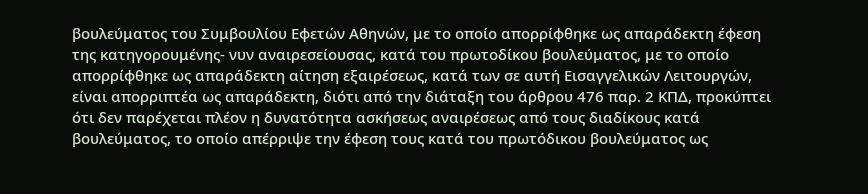βουλεύματος του Συμβουλίου Εφετών Αθηνών, με το οποίο απορρίφθηκε ως απαράδεκτη έφεση της κατηγορουμένης- νυν αναιρεσείουσας, κατά του πρωτοδίκου βουλεύματος, με το οποίο απορρίφθηκε ως απαράδεκτη αίτηση εξαιρέσεως, κατά των σε αυτή Εισαγγελικών Λειτουργών, είναι απορριπτέα ως απαράδεκτη, διότι από την διάταξη του άρθρου 476 παρ. 2 ΚΠΔ, προκύπτει ότι δεν παρέχεται πλέον η δυνατότητα ασκήσεως αναιρέσεως από τους διαδίκους κατά βουλεύματος, το οποίο απέρριψε την έφεση τους κατά του πρωτόδικου βουλεύματος ως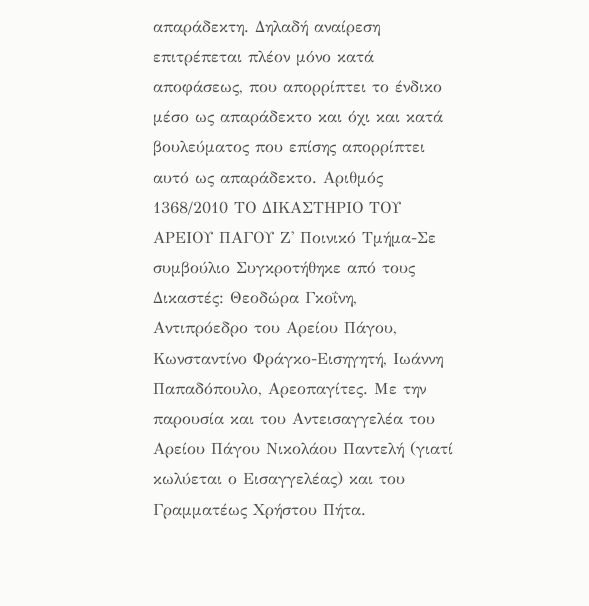απαράδεκτη. Δηλαδή αναίρεση επιτρέπεται πλέον μόνο κατά αποφάσεως, που απορρίπτει το ένδικο μέσο ως απαράδεκτο και όχι και κατά βουλεύματος που επίσης απορρίπτει αυτό ως απαράδεκτο. Αριθμός 1368/2010 ΤΟ ΔΙΚΑΣΤΗΡΙΟ ΤΟΥ ΑΡΕΙΟΥ ΠΑΓΟΥ Ζ' Ποινικό Τμήμα-Σε συμβούλιο Συγκροτήθηκε από τους Δικαστές: Θεοδώρα Γκοΐνη, Αντιπρόεδρο του Αρείου Πάγου, Κωνσταντίνο Φράγκο-Εισηγητή, Ιωάννη Παπαδόπουλο, Αρεοπαγίτες. Με την παρουσία και του Αντεισαγγελέα του Αρείου Πάγου Νικολάου Παντελή (γιατί κωλύεται ο Εισαγγελέας) και του Γραμματέως Χρήστου Πήτα.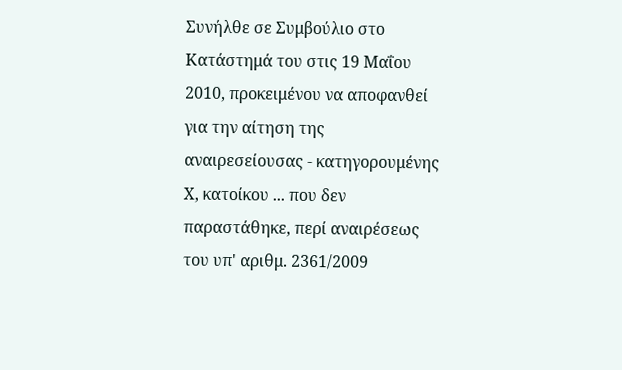Συνήλθε σε Συμβούλιο στο Κατάστημά του στις 19 Μαΐου 2010, προκειμένου να αποφανθεί για την αίτηση της αναιρεσείουσας - κατηγορουμένης Χ, κατοίκου ... που δεν παραστάθηκε, περί αναιρέσεως του υπ' αριθμ. 2361/2009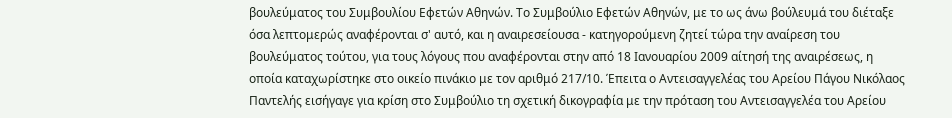βουλεύματος του Συμβουλίου Εφετών Αθηνών. Το Συμβούλιο Εφετών Αθηνών, με το ως άνω βούλευμά του διέταξε όσα λεπτομερώς αναφέρονται σ' αυτό, και η αναιρεσείουσα - κατηγορούμενη ζητεί τώρα την αναίρεση του βουλεύματος τούτου, για τους λόγους που αναφέρονται στην από 18 Ιανουαρίου 2009 αίτησή της αναιρέσεως, η οποία καταχωρίστηκε στο οικείο πινάκιο με τον αριθμό 217/10. Έπειτα ο Αντεισαγγελέας του Αρείου Πάγου Νικόλαος Παντελής εισήγαγε για κρίση στο Συμβούλιο τη σχετική δικογραφία με την πρόταση του Αντεισαγγελέα του Αρείου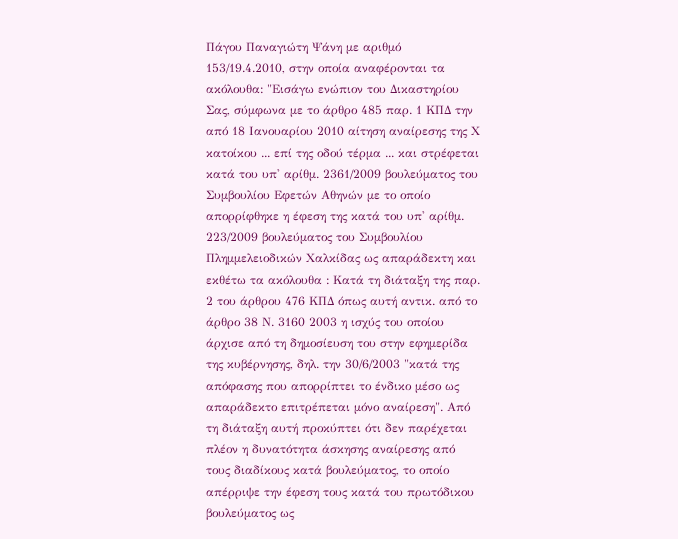Πάγου Παναγιώτη Ψάνη με αριθμό 153/19.4.2010, στην οποία αναφέρονται τα ακόλουθα: "Εισάγω ενώπιον του Δικαστηρίου Σας, σύμφωνα με το άρθρο 485 παρ. 1 ΚΠΔ την από 18 Ιανουαρίου 2010 αίτηση αναίρεσης της Χ κατοίκου ... επί της οδού τέρμα ... και στρέφεται κατά του υπ' αρίθμ. 2361/2009 βουλεύματος του Συμβουλίου Εφετών Αθηνών με το οποίο απορρίφθηκε η έφεση της κατά του υπ' αρίθμ. 223/2009 βουλεύματος του Συμβουλίου Πλημμελειοδικών Χαλκίδας ως απαράδεκτη και εκθέτω τα ακόλουθα : Κατά τη διάταξη της παρ. 2 του άρθρου 476 ΚΠΔ όπως αυτή αντικ. από το άρθρο 38 Ν. 3160 2003 η ισχύς του οποίου άρχισε από τη δημοσίευση του στην εφημερίδα της κυβέρνησης, δηλ. την 30/6/2003 "κατά της απόφασης που απορρίπτει το ένδικο μέσο ως απαράδεκτο επιτρέπεται μόνο αναίρεση". Από τη διάταξη αυτή προκύπτει ότι δεν παρέχεται πλέον η δυνατότητα άσκησης αναίρεσης από τους διαδίκους κατά βουλεύματος, το οποίο απέρριψε την έφεση τους κατά του πρωτόδικου βουλεύματος ως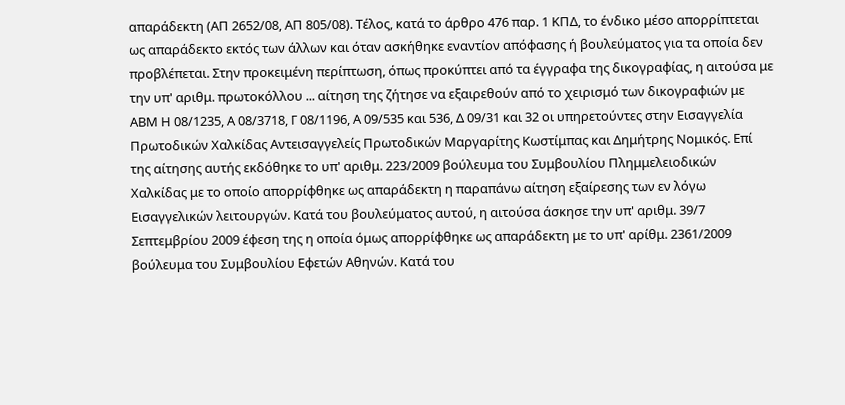απαράδεκτη (ΑΠ 2652/08, ΑΠ 805/08). Τέλος, κατά το άρθρο 476 παρ. 1 ΚΠΔ, το ένδικο μέσο απορρίπτεται ως απαράδεκτο εκτός των άλλων και όταν ασκήθηκε εναντίον απόφασης ή βουλεύματος για τα οποία δεν προβλέπεται. Στην προκειμένη περίπτωση, όπως προκύπτει από τα έγγραφα της δικογραφίας, η αιτούσα με την υπ' αριθμ. πρωτοκόλλου ... αίτηση της ζήτησε να εξαιρεθούν από το χειρισμό των δικογραφιών με ΑΒΜ Η 08/1235, Α 08/3718, Γ 08/1196, Α 09/535 και 536, Δ 09/31 και 32 οι υπηρετούντες στην Εισαγγελία Πρωτοδικών Χαλκίδας Αντεισαγγελείς Πρωτοδικών Μαργαρίτης Κωστίμπας και Δημήτρης Νομικός. Επί της αίτησης αυτής εκδόθηκε το υπ' αριθμ. 223/2009 βούλευμα του Συμβουλίου Πλημμελειοδικών Χαλκίδας με το οποίο απορρίφθηκε ως απαράδεκτη η παραπάνω αίτηση εξαίρεσης των εν λόγω Εισαγγελικών λειτουργών. Κατά του βουλεύματος αυτού, η αιτούσα άσκησε την υπ' αριθμ. 39/7 Σεπτεμβρίου 2009 έφεση της η οποία όμως απορρίφθηκε ως απαράδεκτη με το υπ' αρίθμ. 2361/2009 βούλευμα του Συμβουλίου Εφετών Αθηνών. Κατά του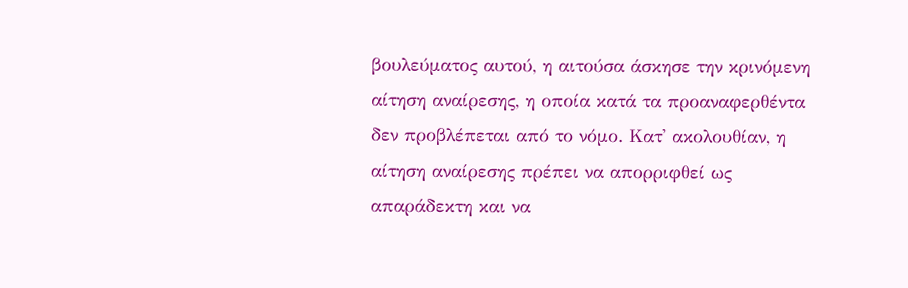βουλεύματος αυτού, η αιτούσα άσκησε την κρινόμενη αίτηση αναίρεσης, η οποία κατά τα προαναφερθέντα δεν προβλέπεται από το νόμο. Κατ' ακολουθίαν, η αίτηση αναίρεσης πρέπει να απορριφθεί ως απαράδεκτη και να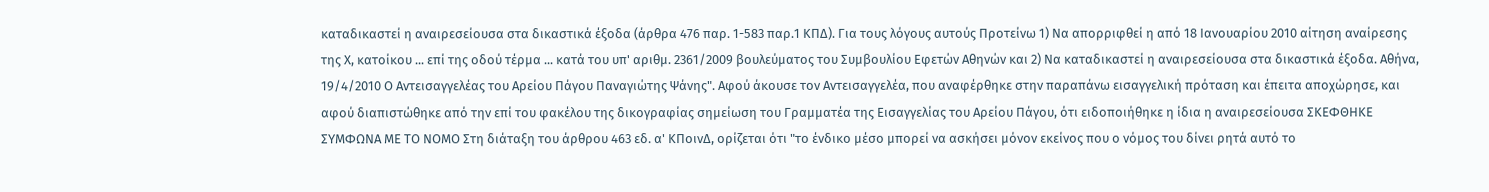καταδικαστεί η αναιρεσείουσα στα δικαστικά έξοδα (άρθρα 476 παρ. 1-583 παρ.1 ΚΠΔ). Για τους λόγους αυτούς Προτείνω 1) Να απορριφθεί η από 18 Ιανουαρίου 2010 αίτηση αναίρεσης της Χ, κατοίκου ... επί της οδού τέρμα ... κατά του υπ' αριθμ. 2361/2009 βουλεύματος του Συμβουλίου Εφετών Αθηνών και 2) Να καταδικαστεί η αναιρεσείουσα στα δικαστικά έξοδα. Αθήνα, 19/4/2010 Ο Αντεισαγγελέας του Αρείου Πάγου Παναγιώτης Ψάνης". Αφού άκουσε τον Αντεισαγγελέα, που αναφέρθηκε στην παραπάνω εισαγγελική πρόταση και έπειτα αποχώρησε, και αφού διαπιστώθηκε από την επί του φακέλου της δικογραφίας σημείωση του Γραμματέα της Εισαγγελίας του Αρείου Πάγου, ότι ειδοποιήθηκε η ίδια η αναιρεσείουσα ΣΚΕΦΘΗΚΕ ΣΥΜΦΩΝΑ ΜΕ ΤΟ ΝΟΜΟ Στη διάταξη του άρθρου 463 εδ. α' ΚΠοινΔ, ορίζεται ότι "το ένδικο μέσο μπορεί να ασκήσει μόνον εκείνος που ο νόμος του δίνει ρητά αυτό το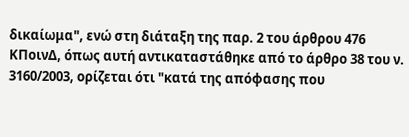δικαίωμα", ενώ στη διάταξη της παρ. 2 του άρθρου 476 ΚΠοινΔ, όπως αυτή αντικαταστάθηκε από το άρθρο 38 του ν. 3160/2003, ορίζεται ότι "κατά της απόφασης που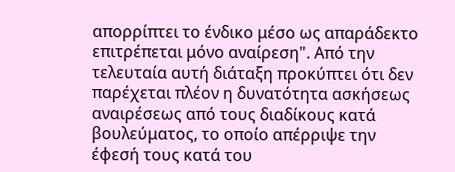απορρίπτει το ένδικο μέσο ως απαράδεκτο επιτρέπεται μόνο αναίρεση". Από την τελευταία αυτή διάταξη προκύπτει ότι δεν παρέχεται πλέον η δυνατότητα ασκήσεως αναιρέσεως από τους διαδίκους κατά βουλεύματος, το οποίο απέρριψε την έφεσή τους κατά του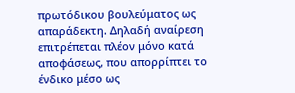πρωτόδικου βουλεύματος ως απαράδεκτη. Δηλαδή αναίρεση επιτρέπεται πλέον μόνο κατά αποφάσεως, που απορρίπτει το ένδικο μέσο ως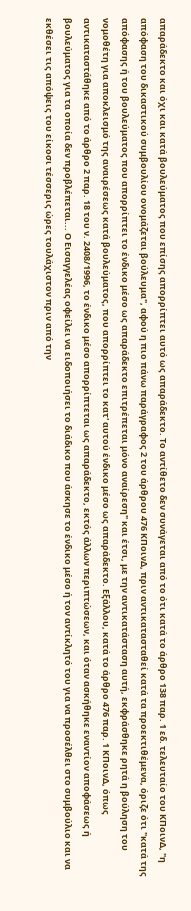απαράδεκτο και όχι και κατά βουλεύματος που επίσης απορρίπτει αυτό ως απαράδεκτο. Το αντίθετο δεν συνάγεται από το ότι κατά το άρθρο 138 παρ. 1 εδ. τελευταίο του ΚΠοινΔ, "η απόφαση του δικαστικού συμβουλίου ονομάζεται βούλευμα", αφού η πιο πάνω παράγραφος 2 του άρθρου 476 ΚΠοινΔ, πριν αντικατασταθεί κατά τα προεκτιθέμενα, όριζε ότι "κατά της απόφασης ή του βουλεύματος που απορρίπτει το ένδικο μέσο ως απαράδεκτο επιτρέπεται μόνο αναίρεση" και έτσι, με την αντικατάσταση αυτή, εκφράσθηκε ρητά η βούληση του νομοθέτη για αποκλεισμό της αναιρέσεως κατά βουλεύματος, που απορρίπτει το κατ' αυτού ένδικο μέσο ως απαράδεκτο. Εξάλλου, κατά το άρθρο 476 παρ. 1 ΚΠοινΔ, όπως αντικαταστάθηκε από το άρθρο 2 παρ. 18 του ν. 2408/1996, το ένδικο μέσο απορρίπτεται ως απαράδεκτο, εκτός άλλων περιπτώσεων, και όταν ασκήθηκε εναντίον αποφάσεως ή βουλεύματος για τα οποία δεν προβλέπεται... Ο Εισαγγελέας οφείλει να ειδοποιήσει το διάδικο που άσκησε το ένδικο μέσο ή τον αντίκλητό του για να προσέλθει στο συμβούλιο και να εκθέσει τις απόψεις του είκοσι τέσσερις ώρες τουλάχιστον πριν από την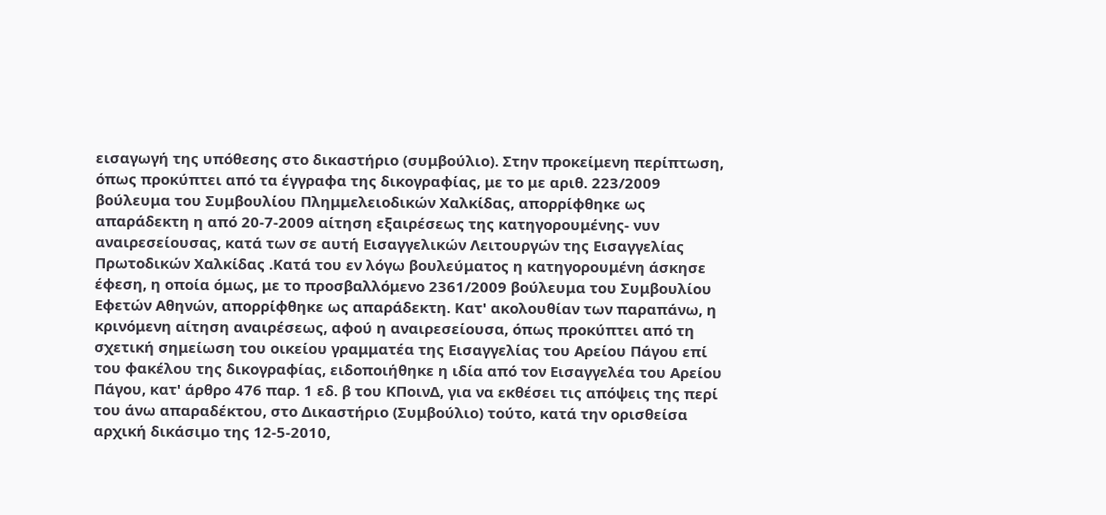εισαγωγή της υπόθεσης στο δικαστήριο (συμβούλιο). Στην προκείμενη περίπτωση, όπως προκύπτει από τα έγγραφα της δικογραφίας, με το με αριθ. 223/2009 βούλευμα του Συμβουλίου Πλημμελειοδικών Χαλκίδας, απορρίφθηκε ως απαράδεκτη η από 20-7-2009 αίτηση εξαιρέσεως της κατηγορουμένης- νυν αναιρεσείουσας, κατά των σε αυτή Εισαγγελικών Λειτουργών της Εισαγγελίας Πρωτοδικών Χαλκίδας .Κατά του εν λόγω βουλεύματος η κατηγορουμένη άσκησε έφεση, η οποία όμως, με το προσβαλλόμενο 2361/2009 βούλευμα του Συμβουλίου Εφετών Αθηνών, απορρίφθηκε ως απαράδεκτη. Κατ' ακολουθίαν των παραπάνω, η κρινόμενη αίτηση αναιρέσεως, αφού η αναιρεσείουσα, όπως προκύπτει από τη σχετική σημείωση του οικείου γραμματέα της Εισαγγελίας του Αρείου Πάγου επί του φακέλου της δικογραφίας, ειδοποιήθηκε η ιδία από τον Εισαγγελέα του Αρείου Πάγου, κατ' άρθρο 476 παρ. 1 εδ. β του ΚΠοινΔ, για να εκθέσει τις απόψεις της περί του άνω απαραδέκτου, στο Δικαστήριο (Συμβούλιο) τούτο, κατά την ορισθείσα αρχική δικάσιμο της 12-5-2010,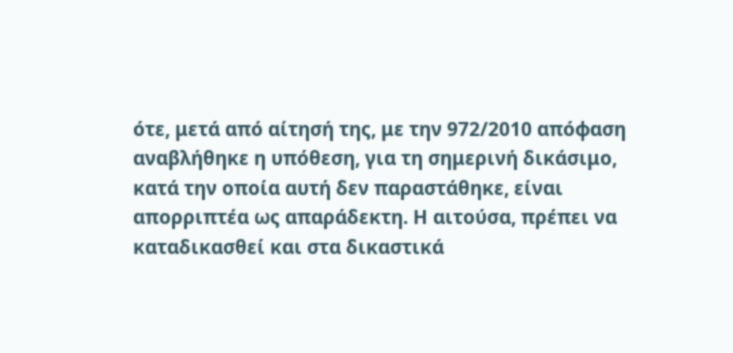ότε, μετά από αίτησή της, με την 972/2010 απόφαση αναβλήθηκε η υπόθεση, για τη σημερινή δικάσιμο, κατά την οποία αυτή δεν παραστάθηκε, είναι απορριπτέα ως απαράδεκτη. Η αιτούσα, πρέπει να καταδικασθεί και στα δικαστικά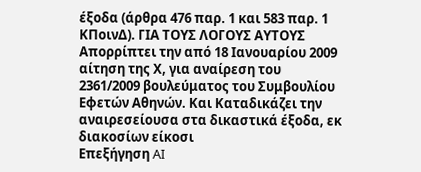έξοδα (άρθρα 476 παρ. 1 και 583 παρ. 1 ΚΠοινΔ). ΓΙΑ ΤΟΥΣ ΛΟΓΟΥΣ ΑΥΤΟΥΣ Απορρίπτει την από 18 Ιανουαρίου 2009 αίτηση της Χ, για αναίρεση του 2361/2009 βουλεύματος του Συμβουλίου Εφετών Αθηνών. Και Καταδικάζει την αναιρεσείουσα στα δικαστικά έξοδα, εκ διακοσίων είκοσι
Επεξήγηση AI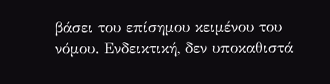βάσει του επίσημου κειμένου του νόμου. Ενδεικτική, δεν υποκαθιστά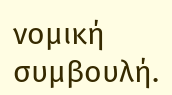νομική συμβουλή.